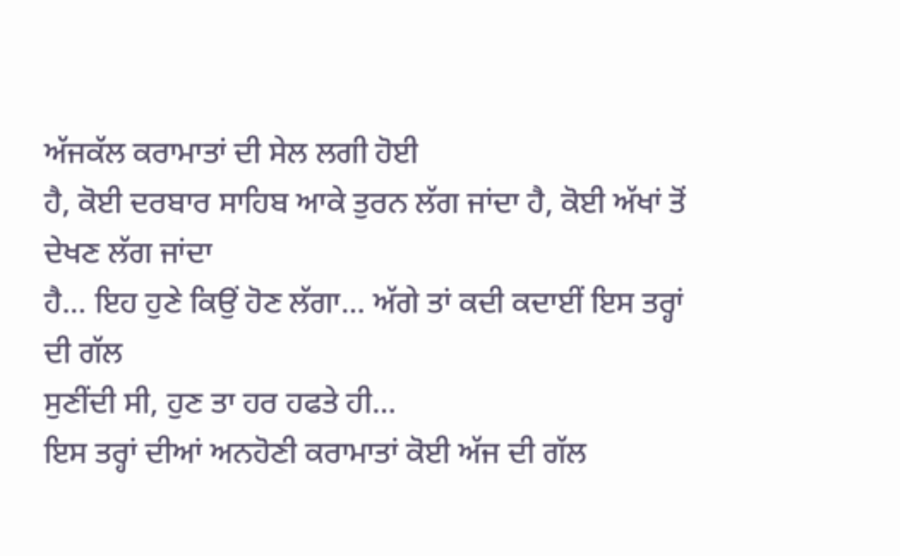ਅੱਜਕੱਲ ਕਰਾਮਾਤਾਂ ਦੀ ਸੇਲ ਲਗੀ ਹੋਈ
ਹੈ, ਕੋਈ ਦਰਬਾਰ ਸਾਹਿਬ ਆਕੇ ਤੁਰਨ ਲੱਗ ਜਾਂਦਾ ਹੈ, ਕੋਈ ਅੱਖਾਂ ਤੋਂ ਦੇਖਣ ਲੱਗ ਜਾਂਦਾ
ਹੈ... ਇਹ ਹੁਣੇ ਕਿਉਂ ਹੋਣ ਲੱਗਾ... ਅੱਗੇ ਤਾਂ ਕਦੀ ਕਦਾਈਂ ਇਸ ਤਰ੍ਹਾਂ ਦੀ ਗੱਲ
ਸੁਣੀਂਦੀ ਸੀ, ਹੁਣ ਤਾ ਹਰ ਹਫਤੇ ਹੀ...
ਇਸ ਤਰ੍ਹਾਂ ਦੀਆਂ ਅਨਹੋਣੀ ਕਰਾਮਾਤਾਂ ਕੋਈ ਅੱਜ ਦੀ ਗੱਲ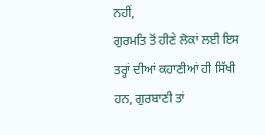ਨਹੀਂ,
ਗੁਰਮਤਿ ਤੋਂ ਹੀਣੇ ਲੋਕਾਂ ਲਈ ਇਸ ਤਰ੍ਹਾਂ ਦੀਆਂ ਕਹਾਣੀਆਂ ਹੀ ਸਿੱਖੀ ਹਨ, ਗੁਰਬਾਣੀ ਤਾਂ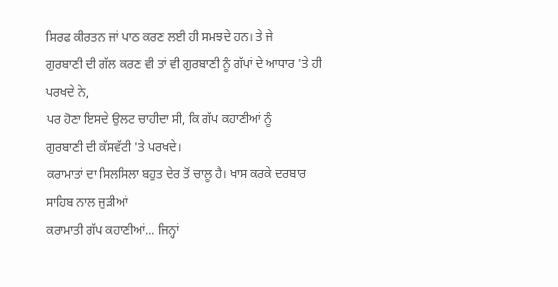ਸਿਰਫ ਕੀਰਤਨ ਜਾਂ ਪਾਠ ਕਰਣ ਲਈ ਹੀ ਸਮਝਦੇ ਹਨ। ਤੇ ਜੇ
ਗੁਰਬਾਣੀ ਦੀ ਗੱਲ ਕਰਣ ਵੀ ਤਾਂ ਵੀ ਗੁਰਬਾਣੀ ਨੂੰ ਗੱਪਾਂ ਦੇ ਆਧਾਰ 'ਤੇ ਹੀ ਪਰਖਦੇ ਨੇ,
ਪਰ ਹੋਣਾ ਇਸਦੇ ਉਲਟ ਚਾਹੀਦਾ ਸੀ, ਕਿ ਗੱਪ ਕਹਾਣੀਆਂ ਨੂੰ
ਗੁਰਬਾਣੀ ਦੀ ਕੱਸਵੱਟੀ 'ਤੇ ਪਰਖਦੇ।
ਕਰਾਮਾਤਾਂ ਦਾ ਸਿਲਸਿਲਾ ਬਹੁਤ ਦੇਰ ਤੋਂ ਚਾਲੂ ਹੈ। ਖਾਸ ਕਰਕੇ ਦਰਬਾਰ ਸਾਹਿਬ ਨਾਲ ਜੁੜੀਆਂ
ਕਰਾਮਾਤੀ ਗੱਪ ਕਹਾਣੀਆਂ... ਜਿਨ੍ਹਾਂ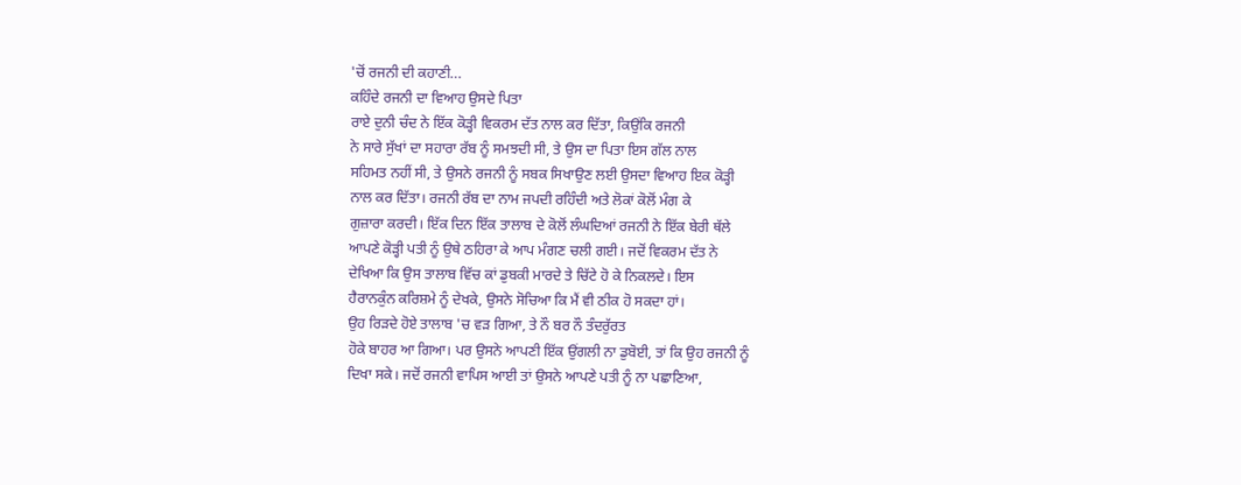'ਚੋਂ ਰਜਨੀ ਦੀ ਕਹਾਣੀ...
ਕਹਿੰਦੇ ਰਜਨੀ ਦਾ ਵਿਆਹ ਉਸਦੇ ਪਿਤਾ
ਰਾਏ ਦੁਨੀ ਚੰਦ ਨੇ ਇੱਕ ਕੋੜ੍ਹੀ ਵਿਕਰਮ ਦੱਤ ਨਾਲ ਕਰ ਦਿੱਤਾ, ਕਿਉਂਕਿ ਰਜਨੀ
ਨੇ ਸਾਰੇ ਸੁੱਖਾਂ ਦਾ ਸਹਾਰਾ ਰੱਬ ਨੂੰ ਸਮਝਦੀ ਸੀ, ਤੇ ਉਸ ਦਾ ਪਿਤਾ ਇਸ ਗੱਲ ਨਾਲ
ਸਹਿਮਤ ਨਹੀਂ ਸੀ, ਤੇ ਉਸਨੇ ਰਜਨੀ ਨੂੰ ਸਬਕ ਸਿਖਾਉਣ ਲਈ ਉਸਦਾ ਵਿਆਹ ਇਕ ਕੋੜ੍ਹੀ
ਨਾਲ ਕਰ ਦਿੱਤਾ। ਰਜਨੀ ਰੱਬ ਦਾ ਨਾਮ ਜਪਦੀ ਰਹਿੰਦੀ ਅਤੇ ਲੋਕਾਂ ਕੋਲੋਂ ਮੰਗ ਕੇ
ਗੁਜ਼ਾਰਾ ਕਰਦੀ। ਇੱਕ ਦਿਨ ਇੱਕ ਤਾਲਾਬ ਦੇ ਕੋਲੋਂ ਲੰਘਦਿਆਂ ਰਜਨੀ ਨੇ ਇੱਕ ਬੇਰੀ ਥੱਲੇ
ਆਪਣੇ ਕੋੜ੍ਹੀ ਪਤੀ ਨੂੰ ਉਥੇ ਠਹਿਰਾ ਕੇ ਆਪ ਮੰਗਣ ਚਲੀ ਗਈ। ਜਦੋਂ ਵਿਕਰਮ ਦੱਤ ਨੇ
ਦੇਖਿਆ ਕਿ ਉਸ ਤਾਲਾਬ ਵਿੱਚ ਕਾਂ ਡੁਬਕੀ ਮਾਰਦੇ ਤੇ ਚਿੱਟੇ ਹੋ ਕੇ ਨਿਕਲਦੇ। ਇਸ
ਹੈਰਾਨਕੁੰਨ ਕਰਿਸ਼ਮੇ ਨੂੰ ਦੇਖਕੇ, ਉਸਨੇ ਸੋਚਿਆ ਕਿ ਮੈਂ ਵੀ ਠੀਕ ਹੋ ਸਕਦਾ ਹਾਂ।
ਉਹ ਰਿੜਦੇ ਹੋਏ ਤਾਲਾਬ 'ਚ ਵੜ ਗਿਆ, ਤੇ ਨੌ ਬਰ ਨੌ ਤੰਦਰੁੱਰਤ
ਹੋਕੇ ਬਾਹਰ ਆ ਗਿਆ। ਪਰ ਉਸਨੇ ਆਪਣੀ ਇੱਕ ਉਂਗਲੀ ਨਾ ਡੁਬੋਈ, ਤਾਂ ਕਿ ਉਹ ਰਜਨੀ ਨੂੰ
ਦਿਖਾ ਸਕੇ। ਜਦੋਂ ਰਜਨੀ ਵਾਪਿਸ ਆਈ ਤਾਂ ਉਸਨੇ ਆਪਣੇ ਪਤੀ ਨੂੰ ਨਾ ਪਛਾਣਿਆ,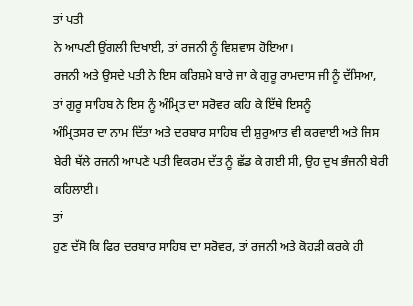ਤਾਂ ਪਤੀ
ਨੇ ਆਪਣੀ ਉਂਗਲੀ ਦਿਖਾਈ, ਤਾਂ ਰਜਨੀ ਨੂੰ ਵਿਸ਼ਵਾਸ ਹੋਇਆ।
ਰਜਨੀ ਅਤੇ ਉਸਦੇ ਪਤੀ ਨੇ ਇਸ ਕਰਿਸ਼ਮੇ ਬਾਰੇ ਜਾ ਕੇ ਗੁਰੂ ਰਾਮਦਾਸ ਜੀ ਨੂੰ ਦੱਸਿਆ,
ਤਾਂ ਗੁਰੂ ਸਾਹਿਬ ਨੇ ਇਸ ਨੂੰ ਅੰਮ੍ਰਿਤ ਦਾ ਸਰੋਵਰ ਕਹਿ ਕੇ ਇੱਥੇ ਇਸਨੂੰ
ਅੰਮ੍ਰਿਤਸਰ ਦਾ ਨਾਮ ਦਿੱਤਾ ਅਤੇ ਦਰਬਾਰ ਸਾਹਿਬ ਦੀ ਸ਼ੁਰੁਆਤ ਵੀ ਕਰਵਾਈ ਅਤੇ ਜਿਸ
ਬੇਰੀ ਥੱਲੇ ਰਜਨੀ ਆਪਣੇ ਪਤੀ ਵਿਕਰਮ ਦੱਤ ਨੂੰ ਛੱਡ ਕੇ ਗਈ ਸੀ, ਉਹ ਦੁਖ ਭੰਜਨੀ ਬੇਰੀ
ਕਹਿਲਾਈ।
ਤਾਂ
ਹੁਣ ਦੱਸੋ ਕਿ ਫਿਰ ਦਰਬਾਰ ਸਾਹਿਬ ਦਾ ਸਰੋਵਰ, ਤਾਂ ਰਜਨੀ ਅਤੇ ਕੋਹੜੀ ਕਰਕੇ ਹੀ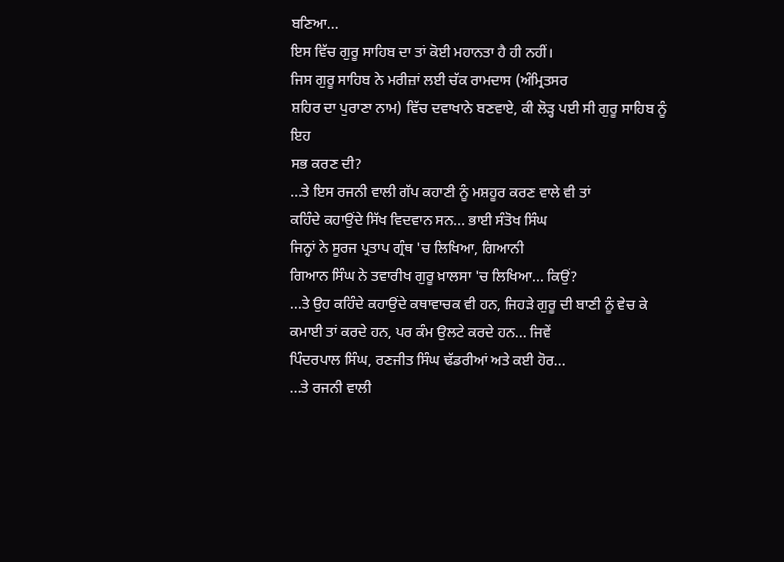ਬਣਿਆ...
ਇਸ ਵਿੱਚ ਗੁਰੂ ਸਾਹਿਬ ਦਾ ਤਾਂ ਕੋਈ ਮਹਾਨਤਾ ਹੈ ਹੀ ਨਹੀਂ।
ਜਿਸ ਗੁਰੂ ਸਾਹਿਬ ਨੇ ਮਰੀਜ਼ਾਂ ਲਈ ਚੱਕ ਰਾਮਦਾਸ (ਅੰਮ੍ਰਿਤਸਰ
ਸ਼ਹਿਰ ਦਾ ਪੁਰਾਣਾ ਨਾਮ) ਵਿੱਚ ਦਵਾਖਾਨੇ ਬਣਵਾਏ, ਕੀ ਲੋੜ੍ਹ ਪਈ ਸੀ ਗੁਰੂ ਸਾਹਿਬ ਨੂੰ ਇਹ
ਸਭ ਕਰਣ ਦੀ?
...ਤੇ ਇਸ ਰਜਨੀ ਵਾਲੀ ਗੱਪ ਕਹਾਣੀ ਨੂੰ ਮਸ਼ਹੂਰ ਕਰਣ ਵਾਲੇ ਵੀ ਤਾਂ
ਕਹਿੰਦੇ ਕਹਾਉਂਦੇ ਸਿੱਖ ਵਿਦਵਾਨ ਸਨ... ਭਾਈ ਸੰਤੋਖ ਸਿੰਘ
ਜਿਨ੍ਹਾਂ ਨੇ ਸੂਰਜ ਪ੍ਰਤਾਪ ਗ੍ਰੰਥ 'ਚ ਲਿਖਿਆ, ਗਿਆਨੀ
ਗਿਆਨ ਸਿੰਘ ਨੇ ਤਵਾਰੀਖ ਗੁਰੂ ਖ਼ਾਲਸਾ 'ਚ ਲਿਖਿਆ... ਕਿਉਂ?
...ਤੇ ਉਹ ਕਹਿੰਦੇ ਕਹਾਉਂਦੇ ਕਥਾਵਾਚਕ ਵੀ ਹਨ, ਜਿਹੜੇ ਗੁਰੂ ਦੀ ਬਾਣੀ ਨੂੰ ਵੇਚ ਕੇ
ਕਮਾਈ ਤਾਂ ਕਰਦੇ ਹਨ, ਪਰ ਕੰਮ ਉਲਟੇ ਕਰਦੇ ਹਨ... ਜਿਵੇਂ
ਪਿੰਦਰਪਾਲ ਸਿੰਘ, ਰਣਜੀਤ ਸਿੰਘ ਢੱਡਰੀਆਂ ਅਤੇ ਕਈ ਹੋਰ...
...ਤੇ ਰਜਨੀ ਵਾਲੀ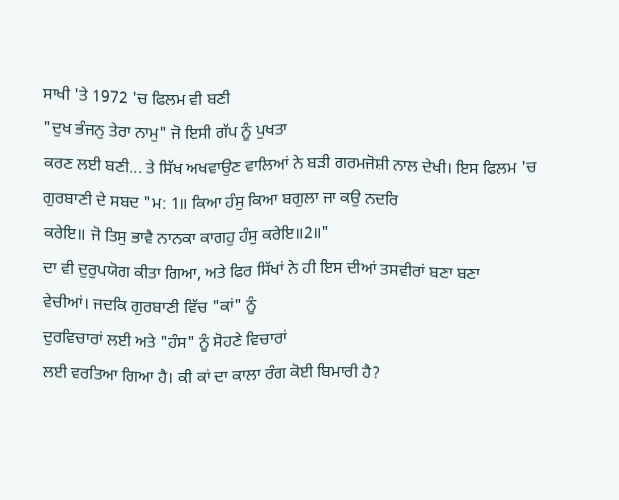ਸਾਖੀ 'ਤੇ 1972 'ਚ ਫਿਲਮ ਵੀ ਬਣੀ
"ਦੁਖ ਭੰਜਨੁ ਤੇਰਾ ਨਾਮੁ" ਜੋ ਇਸੀ ਗੱਪ ਨੂੰ ਪੁਖਤਾ
ਕਰਣ ਲਈ ਬਣੀ... ਤੇ ਸਿੱਖ ਅਖਵਾਉਣ ਵਾਲਿਆਂ ਨੇ ਬੜੀ ਗਰਮਜੋਸ਼ੀ ਨਾਲ ਦੇਖੀ। ਇਸ ਫਿਲਮ 'ਚ
ਗੁਰਬਾਣੀ ਦੇ ਸਬਦ "ਮ: 1॥ ਕਿਆ ਹੰਸੁ ਕਿਆ ਬਗੁਲਾ ਜਾ ਕਉ ਨਦਰਿ
ਕਰੇਇ॥ ਜੋ ਤਿਸੁ ਭਾਵੈ ਨਾਨਕਾ ਕਾਗਹੁ ਹੰਸੁ ਕਰੇਇ॥2॥"
ਦਾ ਵੀ ਦੁਰੁਪਯੋਗ ਕੀਤਾ ਗਿਆ, ਅਤੇ ਫਿਰ ਸਿੱਖਾਂ ਨੇ ਹੀ ਇਸ ਦੀਆਂ ਤਸਵੀਰਾਂ ਬਣਾ ਬਣਾ
ਵੇਚੀਆਂ। ਜਦਕਿ ਗੁਰਬਾਣੀ ਵਿੱਚ "ਕਾਂ" ਨੂੰ
ਦੁਰਵਿਚਾਰਾਂ ਲਈ ਅਤੇ "ਹੰਸ" ਨੂੰ ਸੋਹਣੇ ਵਿਚਾਰਾਂ
ਲਈ ਵਰਤਿਆ ਗਿਆ ਹੈ। ਕੀ ਕਾਂ ਦਾ ਕਾਲਾ ਰੰਗ ਕੋਈ ਬਿਮਾਰੀ ਹੈ?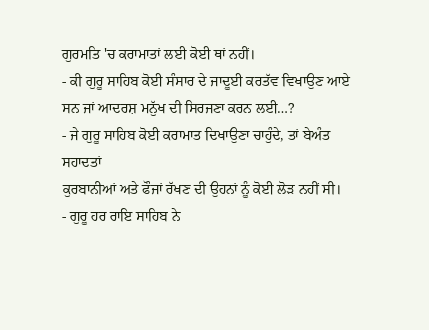ਗੁਰਮਤਿ 'ਚ ਕਰਾਮਾਤਾਂ ਲਈ ਕੋਈ ਥਾਂ ਨਹੀਂ।
- ਕੀ ਗੁਰੂ ਸਾਹਿਬ ਕੋਈ ਸੰਸਾਰ ਦੇ ਜਾਦੂਈ ਕਰਤੱਵ ਵਿਖਾਉਣ ਆਏ
ਸਨ ਜਾਂ ਆਦਰਸ਼ ਮਨੁੱਖ ਦੀ ਸਿਰਜਣਾ ਕਰਨ ਲਈ…?
- ਜੇ ਗੁਰੂ ਸਾਹਿਬ ਕੋਈ ਕਰਾਮਾਤ ਦਿਖਾਉਣਾ ਚਾਹੁੰਦੇ, ਤਾਂ ਬੇਅੰਤ ਸਹਾਦਤਾਂ
ਕੁਰਬਾਨੀਆਂ ਅਤੇ ਫੌਜਾਂ ਰੱਖਣ ਦੀ ਉਹਨਾਂ ਨੂੰ ਕੋਈ ਲੋੜ ਨਹੀਂ ਸੀ।
- ਗੁਰੂ ਹਰ ਰਾਇ ਸਾਹਿਬ ਨੇ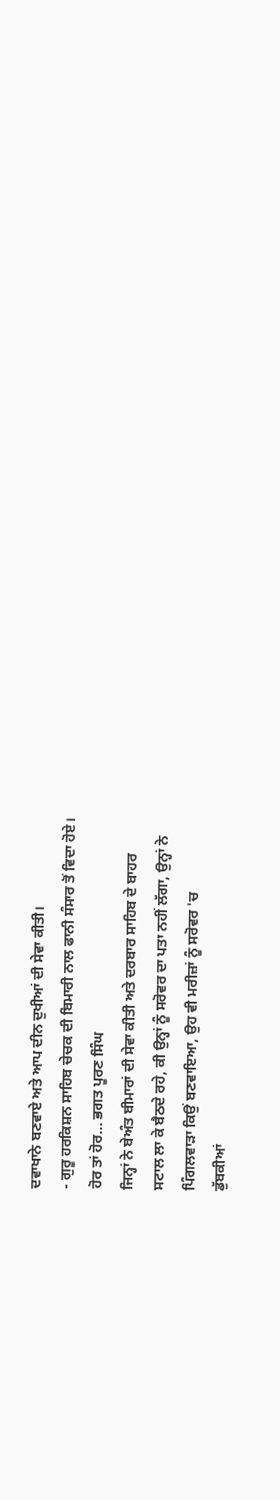ਦਵਾਖਾਨੇ ਬਣਵਾਏ ਅਤੇ ਆਪ ਦੀਨ ਦੁਖੀਆਂ ਦੀ ਸੇਵਾ ਕੀਤੀ।
- ਗੁਰੂ ਹਰਕਿਸ਼ਨ ਸਾਹਿਬ ਚੇਚਕ ਦੀ ਬਿਮਾਰੀ ਨਾਲ ਫਾਨੀ ਸੰਸਾਰ ਤੋਂ ਵਿਦਾ ਹੋਏ।
ਹੋਰ ਤਾਂ ਹੋਰ... ਭਗਤ ਪੂਰਣ ਸਿੰਘ
ਜਿਨ੍ਹਾਂ ਨੇ ਬੇਅੰਤ ਬੀਮਾਰਾਂ ਦੀ ਸੇਵਾ ਕੀਤੀ ਅਤੇ ਦਰਬਾਰ ਸਾਹਿਬ ਦੇ ਬਾਹਰ
ਸਟਾਲ ਲਾ ਕੇ ਬੈਠਦੇ ਰਹੇ, ਕੀ ਉਨ੍ਹਾਂ ਨੂੰ ਸਰੋਵਰ ਦਾ ਪਤਾ ਨਹੀਂ ਲੱਗਾ, ਉਨ੍ਹਾਂ ਨੇ
ਪਿੰਗਲਵਾੜਾ ਕਿਉਂ ਬਣਵਾਇਆ, ਉਹ ਵੀ ਮਰੀਜ਼ਾਂ ਨੂੰ ਸਰੋਵਰ 'ਚ
ਡੁੱਬਕੀਆਂ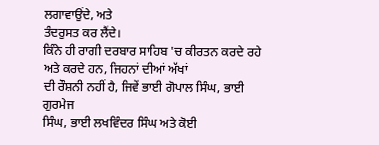ਲਗਾਵਾਉਂਦੇ, ਅਤੇ
ਤੰਦਰੁਸਤ ਕਰ ਲੈਂਦੇ।
ਕਿੰਨੇ ਹੀ ਰਾਗੀ ਦਰਬਾਰ ਸਾਹਿਬ 'ਚ ਕੀਰਤਨ ਕਰਦੇ ਰਹੇ ਅਤੇ ਕਰਦੇ ਹਨ, ਜਿਹਨਾਂ ਦੀਆਂ ਅੱਖਾਂ
ਦੀ ਰੌਸ਼ਨੀ ਨਹੀਂ ਹੈ, ਜਿਵੇਂ ਭਾਈ ਗੋਪਾਲ ਸਿੰਘ, ਭਾਈ ਗੁਰਮੇਜ
ਸਿੰਘ, ਭਾਈ ਲਖਵਿੰਦਰ ਸਿੰਘ ਅਤੇ ਕੋਈ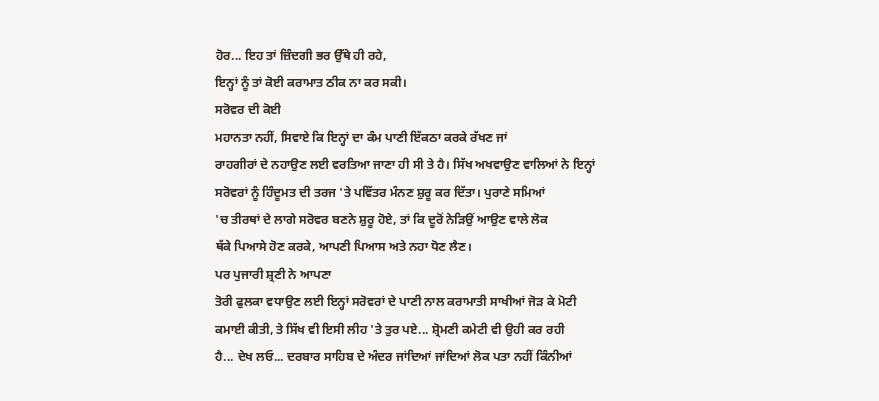ਹੋਰ... ਇਹ ਤਾਂ ਜ਼ਿੰਦਗੀ ਭਰ ਉੱਥੇ ਹੀ ਰਹੇ,
ਇਨ੍ਹਾਂ ਨੂੰ ਤਾਂ ਕੋਈ ਕਰਾਮਾਤ ਠੀਕ ਨਾ ਕਰ ਸਕੀ।
ਸਰੋਵਰ ਦੀ ਕੋਈ
ਮਹਾਨਤਾ ਨਹੀਂ, ਸਿਵਾਏ ਕਿ ਇਨ੍ਹਾਂ ਦਾ ਕੰਮ ਪਾਣੀ ਇੱਕਠਾ ਕਰਕੇ ਰੱਖਣ ਜਾਂ
ਰਾਹਗੀਰਾਂ ਦੇ ਨਹਾਉਣ ਲਈ ਵਰਤਿਆ ਜਾਣਾ ਹੀ ਸੀ ਤੇ ਹੈ। ਸਿੱਖ ਅਖਵਾਉਣ ਵਾਲਿਆਂ ਨੇ ਇਨ੍ਹਾਂ
ਸਰੋਵਰਾਂ ਨੂੰ ਹਿੰਦੂਮਤ ਦੀ ਤਰਜ 'ਤੇ ਪਵਿੱਤਰ ਮੰਨਣ ਸ਼ੁਰੂ ਕਰ ਦਿੱਤਾ। ਪੁਰਾਣੇ ਸਮਿਆਂ
'ਚ ਤੀਰਥਾਂ ਦੇ ਲਾਗੇ ਸਰੋਵਰ ਬਣਨੇ ਸ਼ੁਰੂ ਹੋਏ, ਤਾਂ ਕਿ ਦੂਰੋਂ ਨੇੜਿਉਂ ਆਉਣ ਵਾਲੇ ਲੋਕ
ਥੱਕੇ ਪਿਆਸੇ ਹੋਣ ਕਰਕੇ, ਆਪਣੀ ਪਿਆਸ ਅਤੇ ਨਹਾ ਧੋਣ ਲੈਣ।
ਪਰ ਪੁਜਾਰੀ ਸ਼੍ਰਣੀ ਨੇ ਆਪਣਾ
ਤੋਰੀ ਫੁਲਕਾ ਵਧਾਉਣ ਲਈ ਇਨ੍ਹਾਂ ਸਰੋਵਰਾਂ ਦੇ ਪਾਣੀ ਨਾਲ ਕਰਾਮਾਤੀ ਸਾਖੀਆਂ ਜੋੜ ਕੇ ਮੋਟੀ
ਕਮਾਈ ਕੀਤੀ, ਤੇ ਸਿੱਖ ਵੀ ਇਸੀ ਲੀਹ 'ਤੇ ਤੁਰ ਪਏ... ਸ਼੍ਰੋਮਣੀ ਕਮੇਟੀ ਵੀ ਉਹੀ ਕਰ ਰਹੀ
ਹੈ... ਦੇਖ ਲਓ... ਦਰਬਾਰ ਸਾਹਿਬ ਦੇ ਅੰਦਰ ਜਾਂਦਿਆਂ ਜਾਂਦਿਆਂ ਲੋਕ ਪਤਾ ਨਹੀਂ ਕਿੰਨੀਆਂ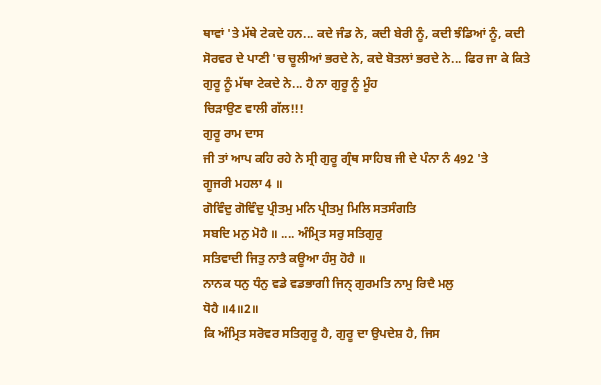ਥਾਵਾਂ 'ਤੇ ਮੱਥੇ ਟੇਕਦੇ ਹਨ... ਕਦੇ ਜੰਡ ਨੇ, ਕਦੀ ਬੇਰੀ ਨੂੰ, ਕਦੀ ਝੰਡਿਆਂ ਨੂੰ, ਕਦੀ
ਸੋਰਵਰ ਦੇ ਪਾਣੀ 'ਚ ਚੂਲੀਆਂ ਭਰਦੇ ਨੇ, ਕਦੇ ਬੋਤਲਾਂ ਭਰਦੇ ਨੇ... ਫਿਰ ਜਾ ਕੇ ਕਿਤੇ
ਗੁਰੂ ਨੂੰ ਮੱਥਾ ਟੇਕਦੇ ਨੇ... ਹੈ ਨਾ ਗੁਰੂ ਨੂੰ ਮੂੰਹ
ਚਿੜਾਉਣ ਵਾਲੀ ਗੱਲ!!!
ਗੁਰੂ ਰਾਮ ਦਾਸ
ਜੀ ਤਾਂ ਆਪ ਕਹਿ ਰਹੇ ਨੇ ਸ੍ਰੀ ਗੁਰੂ ਗ੍ਰੰਥ ਸਾਹਿਬ ਜੀ ਦੇ ਪੰਨਾ ਨੰ 492 'ਤੇ
ਗੂਜਰੀ ਮਹਲਾ 4 ॥
ਗੋਵਿੰਦੁ ਗੋਵਿੰਦੁ ਪ੍ਰੀਤਮੁ ਮਨਿ ਪ੍ਰੀਤਮੁ ਮਿਲਿ ਸਤਸੰਗਤਿ
ਸਬਦਿ ਮਨੁ ਮੋਹੈ ॥ .... ਅੰਮ੍ਰਿਤ ਸਰੁ ਸਤਿਗੁਰੁ
ਸਤਿਵਾਦੀ ਜਿਤੁ ਨਾਤੈ ਕਊਆ ਹੰਸੁ ਹੋਹੈ ॥
ਨਾਨਕ ਧਨੁ ਧੰਨੁ ਵਡੇ ਵਡਭਾਗੀ ਜਿਨ੍ ਗੁਰਮਤਿ ਨਾਮੁ ਰਿਦੈ ਮਲੁ
ਧੋਹੈ ॥4॥2॥
ਕਿ ਅੰਮ੍ਰਿਤ ਸਰੋਵਰ ਸਤਿਗੁਰੂ ਹੈ, ਗੁਰੂ ਦਾ ਉਪਦੇਸ਼ ਹੈ, ਜਿਸ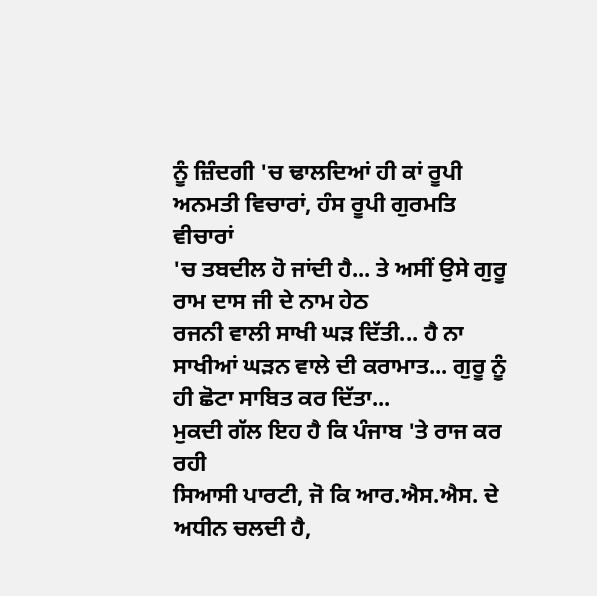ਨੂੰ ਜ਼ਿੰਦਗੀ 'ਚ ਢਾਲਦਿਆਂ ਹੀ ਕਾਂ ਰੂਪੀ ਅਨਮਤੀ ਵਿਚਾਰਾਂ, ਹੰਸ ਰੂਪੀ ਗੁਰਮਤਿ ਵੀਚਾਰਾਂ
'ਚ ਤਬਦੀਲ ਹੋ ਜਾਂਦੀ ਹੈ... ਤੇ ਅਸੀਂ ਉਸੇ ਗੁਰੂ ਰਾਮ ਦਾਸ ਜੀ ਦੇ ਨਾਮ ਹੇਠ
ਰਜਨੀ ਵਾਲੀ ਸਾਖੀ ਘੜ ਦਿੱਤੀ... ਹੈ ਨਾ ਸਾਖੀਆਂ ਘੜਨ ਵਾਲੇ ਦੀ ਕਰਾਮਾਤ... ਗੁਰੂ ਨੂੰ
ਹੀ ਛੋਟਾ ਸਾਬਿਤ ਕਰ ਦਿੱਤਾ...
ਮੁਕਦੀ ਗੱਲ ਇਹ ਹੈ ਕਿ ਪੰਜਾਬ 'ਤੇ ਰਾਜ ਕਰ ਰਹੀ
ਸਿਆਸੀ ਪਾਰਟੀ, ਜੋ ਕਿ ਆਰ.ਐਸ.ਐਸ. ਦੇ ਅਧੀਨ ਚਲਦੀ ਹੈ,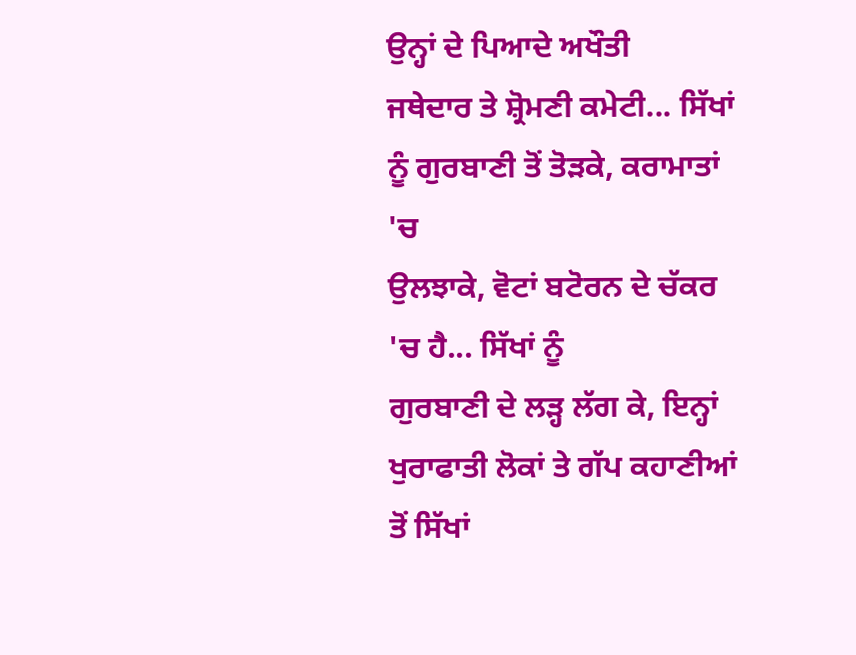ਉਨ੍ਹਾਂ ਦੇ ਪਿਆਦੇ ਅਖੌਤੀ
ਜਥੇਦਾਰ ਤੇ ਸ਼੍ਰੋਮਣੀ ਕਮੇਟੀ... ਸਿੱਖਾਂ ਨੂੰ ਗੁਰਬਾਣੀ ਤੋਂ ਤੋੜਕੇ, ਕਰਾਮਾਤਾਂ 'ਚ
ਉਲਝਾਕੇ, ਵੋਟਾਂ ਬਟੋਰਨ ਦੇ ਚੱਕਰ 'ਚ ਹੈ... ਸਿੱਖਾਂ ਨੂੰ
ਗੁਰਬਾਣੀ ਦੇ ਲੜ੍ਹ ਲੱਗ ਕੇ, ਇਨ੍ਹਾਂ ਖੁਰਾਫਾਤੀ ਲੋਕਾਂ ਤੇ ਗੱਪ ਕਹਾਣੀਆਂ ਤੋਂ ਸਿੱਖਾਂ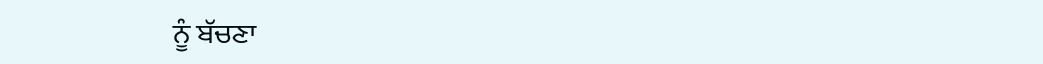ਨੂੰ ਬੱਚਣਾ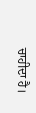ਚਾਹੀਦਾ ਹੈ।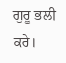ਗੁਰੂ ਭਲੀ ਕਰੇ।